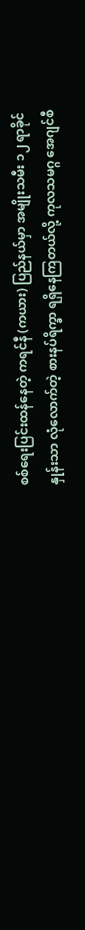စစ်ရေးပြင်းထန်နေတဲ့ ကရင်နီ (ကယား) ပြည်နယ်မှာ အမျိုးသမီး ၁၂ ရာခိုင်နှုန်းသာ လုံလောက်တဲ့ စားနပ်ရိက္ခာ ရရှိနေကြတယ်လို့ ကုလသမဂ္ဂ အေဂျင်စီ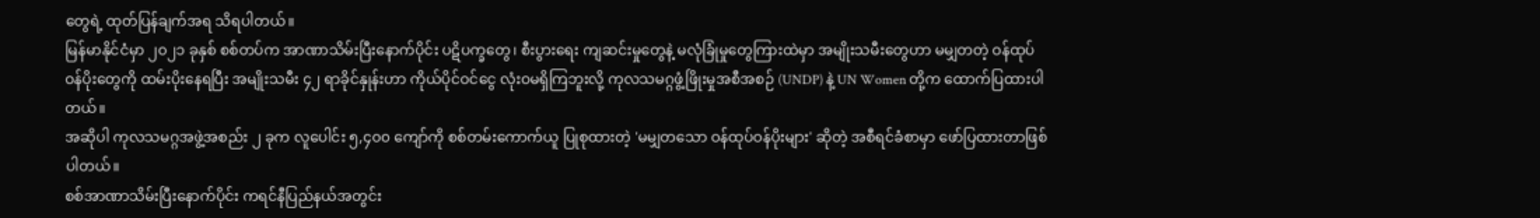တွေရဲ့ ထုတ်ပြန်ချက်အရ သိရပါတယ်။
မြန်မာနိုင်ငံမှာ ၂၀၂၁ ခုနှစ် စစ်တပ်က အာဏာသိမ်းပြီးနောက်ပိုင်း ပဋိပက္ခတွေ၊ စီးပွားရေး ကျဆင်းမှုတွေနဲ့ မလုံခြုံမှုတွေကြားထဲမှာ အမျိုးသမီးတွေဟာ မမျှတတဲ့ ဝန်ထုပ်ဝန်ပိုးတွေကို ထမ်းပိုးနေရပြီး အမျိုးသမီး ၄၂ ရာခိုင်နှုန်းဟာ ကိုယ်ပိုင်ဝင်ငွေ လုံးဝမရှိကြဘူးလို့ ကုလသမဂ္ဂဖွံ့ဖြိုးမှုအစီအစဉ် (UNDP) နဲ့ UN Women တို့က ထောက်ပြထားပါတယ်။
အဆိုပါ ကုလသမဂ္ဂအဖွဲ့အစည်း ၂ ခုက လူပေါင်း ၅,၄၀၀ ကျော်ကို စစ်တမ်းကောက်ယူ ပြုစုထားတဲ့ 'မမျှတသော ဝန်ထုပ်ဝန်ပိုးများ' ဆိုတဲ့ အစီရင်ခံစာမှာ ဖော်ပြထားတာဖြစ်ပါတယ်။
စစ်အာဏာသိမ်းပြီးနောက်ပိုင်း ကရင်နီပြည်နယ်အတွင်း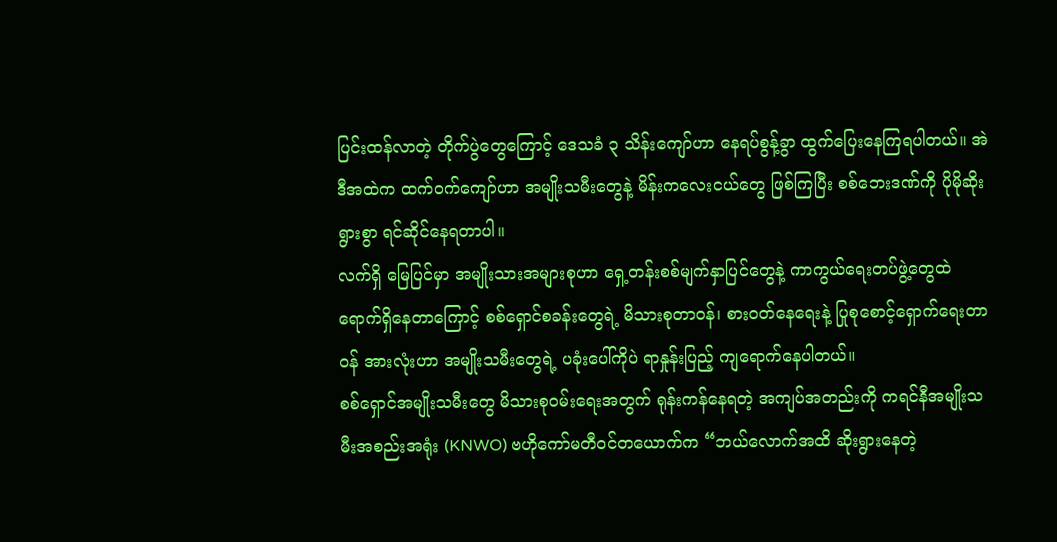ပြင်းထန်လာတဲ့ တိုက်ပွဲတွေကြောင့် ဒေသခံ ၃ သိန်းကျော်ဟာ နေရပ်စွန့်ခွာ ထွက်ပြေးနေကြရပါတယ်။ အဲဒီအထဲက ထက်ဝက်ကျော်ဟာ အမျိုးသမီးတွေနဲ့ မိန်းကလေးငယ်တွေ ဖြစ်ကြပြီး စစ်ဘေးဒဏ်ကို ပိုမိုဆိုးရွားစွာ ရင်ဆိုင်နေရတာပါ။
လက်ရှိ မြေပြင်မှာ အမျိုးသားအများစုဟာ ရှေ့တန်းစစ်မျက်နှာပြင်တွေနဲ့ ကာကွယ်ရေးတပ်ဖွဲ့တွေထဲ ရောက်ရှိနေတာကြောင့် စစ်ရှောင်စခန်းတွေရဲ့ မိသားစုတာဝန်၊ စားဝတ်နေရေးနဲ့ ပြုစုစောင့်ရှောက်ရေးတာဝန် အားလုံးဟာ အမျိုးသမီးတွေရဲ့ ပခုံးပေါ်ကိုပဲ ရာနှုန်းပြည့် ကျရောက်နေပါတယ်။
စစ်ရှောင်အမျိုးသမီးတွေ မိသားစုဝမ်းရေးအတွက် ရုန်းကန်နေရတဲ့ အကျပ်အတည်းကို ကရင်နီအမျိုးသမီးအစည်းအရုံး (KNWO) ဗဟိုကော်မတီဝင်တယောက်က “ဘယ်လောက်အထိ ဆိုးရွားနေတဲ့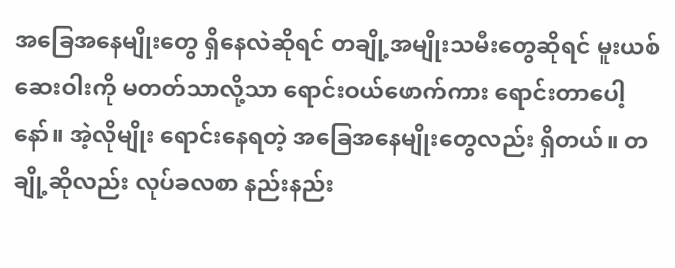အခြေအနေမျိုးတွေ ရှိနေလဲဆိုရင် တချို့အမျိုးသမီးတွေဆိုရင် မူးယစ်ဆေးဝါးကို မတတ်သာလို့သာ ရောင်းဝယ်ဖောက်ကား ရောင်းတာပေါ့နော်။ အဲ့လိုမျိုး ရောင်းနေရတဲ့ အခြေအနေမျိုးတွေလည်း ရှိတယ်။ တချို့ဆိုလည်း လုပ်ခလစာ နည်းနည်း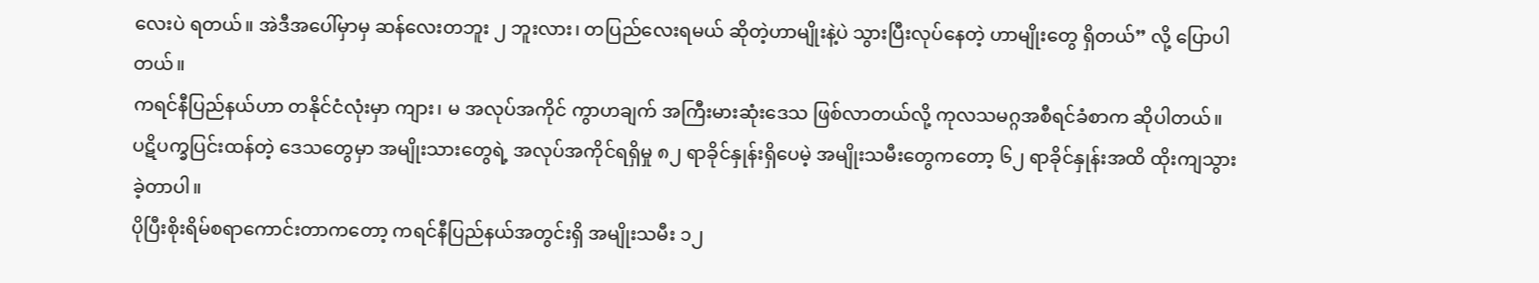လေးပဲ ရတယ်။ အဲဒီအပေါ်မှာမှ ဆန်လေးတဘူး ၂ ဘူးလား၊ တပြည်လေးရမယ် ဆိုတဲ့ဟာမျိုးနဲ့ပဲ သွားပြီးလုပ်နေတဲ့ ဟာမျိုးတွေ ရှိတယ်” လို့ ပြောပါတယ်။
ကရင်နီပြည်နယ်ဟာ တနိုင်ငံလုံးမှာ ကျား၊ မ အလုပ်အကိုင် ကွာဟချက် အကြီးမားဆုံးဒေသ ဖြစ်လာတယ်လို့ ကုလသမဂ္ဂအစီရင်ခံစာက ဆိုပါတယ်။
ပဋိပက္ခပြင်းထန်တဲ့ ဒေသတွေမှာ အမျိုးသားတွေရဲ့ အလုပ်အကိုင်ရရှိမှု ၈၂ ရာခိုင်နှုန်းရှိပေမဲ့ အမျိုးသမီးတွေကတော့ ၆၂ ရာခိုင်နှုန်းအထိ ထိုးကျသွားခဲ့တာပါ။
ပိုပြီးစိုးရိမ်စရာကောင်းတာကတော့ ကရင်နီပြည်နယ်အတွင်းရှိ အမျိုးသမီး ၁၂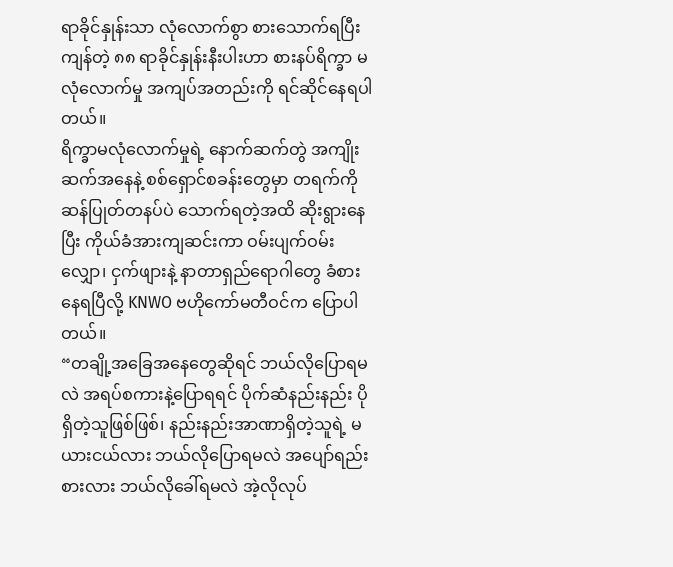ရာခိုင်နှုန်းသာ လုံလောက်စွာ စားသောက်ရပြီး ကျန်တဲ့ ၈၈ ရာခိုင်နှုန်းနီးပါးဟာ စားနပ်ရိက္ခာ မလုံလောက်မှု အကျပ်အတည်းကို ရင်ဆိုင်နေရပါတယ်။
ရိက္ခာမလုံလောက်မှုရဲ့ နောက်ဆက်တွဲ အကျိုးဆက်အနေနဲ့ စစ်ရှောင်စခန်းတွေမှာ တရက်ကို ဆန်ပြုတ်တနပ်ပဲ သောက်ရတဲ့အထိ ဆိုးရွားနေပြီး ကိုယ်ခံအားကျဆင်းကာ ဝမ်းပျက်ဝမ်းလျှော၊ ငှက်ဖျားနဲ့ နာတာရှည်ရောဂါတွေ ခံစားနေရပြီလို့ KNWO ဗဟိုကော်မတီဝင်က ပြောပါတယ်။
“တချို့အခြေအနေတွေဆိုရင် ဘယ်လိုပြောရမလဲ အရပ်စကားနဲ့ပြောရရင် ပိုက်ဆံနည်းနည်း ပိုရှိတဲ့သူဖြစ်ဖြစ်၊ နည်းနည်းအာဏာရှိတဲ့သူရဲ့ မယားငယ်လား ဘယ်လိုပြောရမလဲ အပျော်ရည်းစားလား ဘယ်လိုခေါ်ရမလဲ အဲ့လိုလုပ်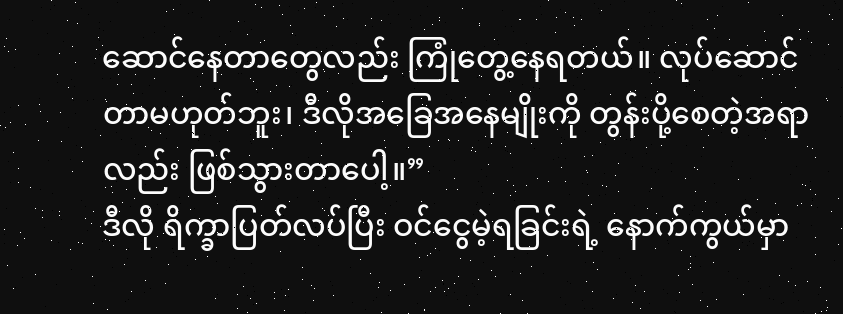ဆောင်နေတာတွေလည်း ကြုံတွေ့နေရတယ်။ လုပ်ဆောင်တာမဟုတ်ဘူး၊ ဒီလိုအခြေအနေမျိုးကို တွန်းပို့စေတဲ့အရာလည်း ဖြစ်သွားတာပေါ့။”
ဒီလို ရိက္ခာပြတ်လပ်ပြီး ဝင်ငွေမဲ့ရခြင်းရဲ့ နောက်ကွယ်မှာ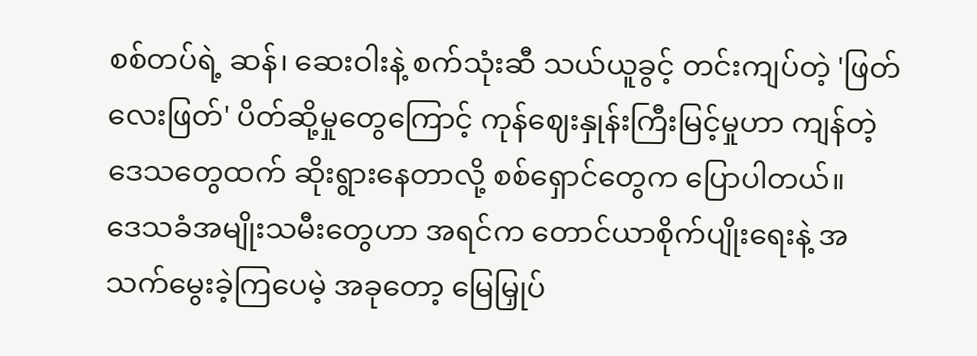စစ်တပ်ရဲ့ ဆန်၊ ဆေးဝါးနဲ့ စက်သုံးဆီ သယ်ယူခွင့် တင်းကျပ်တဲ့ 'ဖြတ်လေးဖြတ်' ပိတ်ဆို့မှုတွေကြောင့် ကုန်ဈေးနှုန်းကြီးမြင့်မှုဟာ ကျန်တဲ့ဒေသတွေထက် ဆိုးရွားနေတာလို့ စစ်ရှောင်တွေက ပြောပါတယ်။
ဒေသခံအမျိုးသမီးတွေဟာ အရင်က တောင်ယာစိုက်ပျိုးရေးနဲ့ အသက်မွေးခဲ့ကြပေမဲ့ အခုတော့ မြေမြှုပ်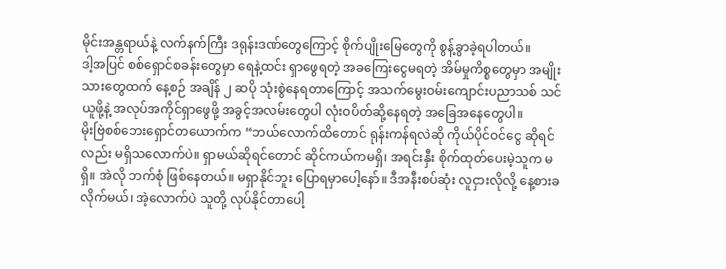မိုင်းအန္တရာယ်နဲ့ လက်နက်ကြီး ဒရုန်းဒဏ်တွေကြောင့် စိုက်ပျိုးမြေတွေကို စွန့်ခွာခဲ့ရပါတယ်။
ဒါ့အပြင် စစ်ရှောင်စခန်းတွေမှာ ရေနဲ့ထင်း ရှာဖွေရတဲ့ အခကြေးငွေမရတဲ့ အိမ်မှုကိစ္စတွေမှာ အမျိုးသားတွေထက် နေ့စဉ် အချိန် ၂ ဆပို သုံးစွဲနေရတာကြောင့် အသက်မွေးဝမ်းကျောင်းပညာသစ် သင်ယူဖို့နဲ့ အလုပ်အကိုင်ရှာဖွေဖို့ အခွင့်အလမ်းတွေပါ လုံးဝပိတ်ဆို့နေရတဲ့ အခြေအနေတွေပါ။
မိုးဗြဲစစ်ဘေးရှောင်တယောက်က “ဘယ်လောက်ထိတောင် ရုန်းကန်ရလဲဆို ကိုယ်ပိုင်ဝင်ငွေ ဆိုရင်လည်း မရှိသလောက်ပဲ။ ရှာမယ်ဆိုရင်တောင် ဆိုင်ကယ်ကမရှိ၊ အရင်းနှီး စိုက်ထုတ်ပေးမဲ့သူက မရှိ။ အဲလို ဘက်စုံ ဖြစ်နေတယ်။ မရှာနိုင်ဘူး ပြောရမှာပေါ့နော်။ ဒီအနီးစပ်ဆုံး လူငှားလိုလို့ နေ့စားခလိုက်မယ်၊ အဲ့လောက်ပဲ သူတို့ လုပ်နိုင်တာပေါ့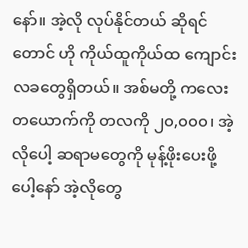နော်။ အဲ့လို လုပ်နိုင်တယ် ဆိုရင်တောင် ဟို ကိုယ်ထူကိုယ်ထ ကျောင်းလခတွေရှိတယ်။ အစ်မတို့ ကလေးတယောက်ကို တလကို ၂၀,၀၀၀၊ အဲ့လိုပေါ့ ဆရာမတွေကို မုန့်ဖိုးပေးဖို့ပေါ့နော် အဲ့လိုတွေ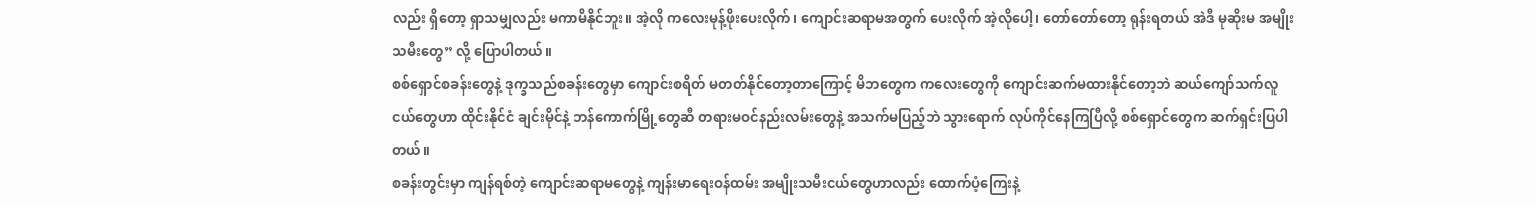လည်း ရှိတော့ ရှာသမျှလည်း မကာမိနိုင်ဘူး။ အဲ့လို ကလေးမုန့်ဖိုးပေးလိုက်၊ ကျောင်းဆရာမအတွက် ပေးလိုက် အဲ့လိုပေါ့၊ တော်တော်တော့ ရုန်းရတယ် အဲဒီ မုဆိုးမ အမျိုးသမီးတွေ” လို့ ပြောပါတယ်။
စစ်ရှောင်စခန်းတွေနဲ့ ဒုက္ခသည်စခန်းတွေမှာ ကျောင်းစရိတ် မတတ်နိုင်တော့တာကြောင့် မိဘတွေက ကလေးတွေကို ကျောင်းဆက်မထားနိုင်တော့ဘဲ ဆယ်ကျော်သက်လူငယ်တွေဟာ ထိုင်းနိုင်ငံ ချင်းမိုင်နဲ့ ဘန်ကောက်မြို့တွေဆီ တရားမဝင်နည်းလမ်းတွေနဲ့ အသက်မပြည့်ဘဲ သွားရောက် လုပ်ကိုင်နေကြပြီလို့ စစ်ရှောင်တွေက ဆက်ရှင်းပြပါတယ်။
စခန်းတွင်းမှာ ကျန်ရစ်တဲ့ ကျောင်းဆရာမတွေနဲ့ ကျန်းမာရေးဝန်ထမ်း အမျိုးသမီးငယ်တွေဟာလည်း ထောက်ပံ့ကြေးနဲ့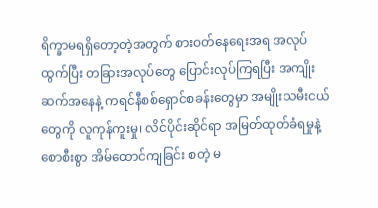ရိက္ခာမရရှိတော့တဲ့အတွက် စားဝတ်နေရေးအရ အလုပ်ထွက်ပြီး တခြားအလုပ်တွေ ပြောင်းလုပ်ကြရပြီး အကျိုးဆက်အနေနဲ့ ကရင်နီစစ်ရှောင်စခန်းတွေမှာ အမျိုးသမီးငယ်တွေကို လူကုန်ကူးမှု၊ လိင်ပိုင်းဆိုင်ရာ အမြတ်ထုတ်ခံရမှုနဲ့ စောစီးစွာ အိမ်ထောင်ကျခြင်း စတဲ့ မ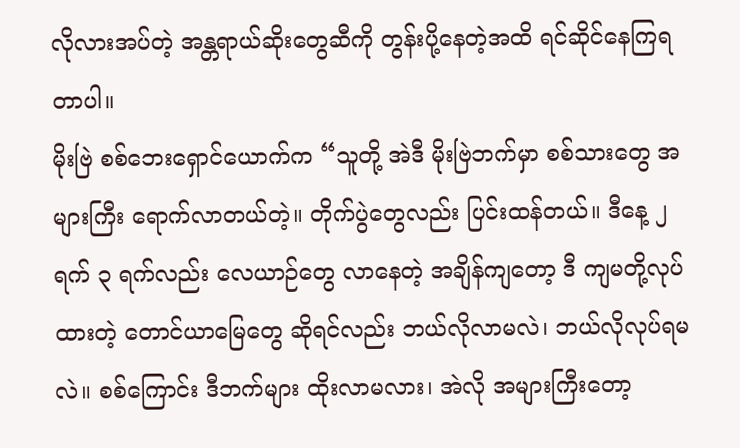လိုလားအပ်တဲ့ အန္တရာယ်ဆိုးတွေဆီကို တွန်းပို့နေတဲ့အထိ ရင်ဆိုင်နေကြရတာပါ။
မိုးဗြဲ စစ်ဘေးရှောင်ယောက်က “သူတို့ အဲဒီ မိုးဗြဲဘက်မှာ စစ်သားတွေ အများကြီး ရောက်လာတယ်တဲ့။ တိုက်ပွဲတွေလည်း ပြင်းထန်တယ်။ ဒီနေ့ ၂ ရက် ၃ ရက်လည်း လေယာဉ်တွေ လာနေတဲ့ အချိန်ကျတော့ ဒီ ကျမတို့လုပ်ထားတဲ့ တောင်ယာမြေတွေ ဆိုရင်လည်း ဘယ်လိုလာမလဲ၊ ဘယ်လိုလုပ်ရမလဲ။ စစ်ကြောင်း ဒီဘက်များ ထိုးလာမလား၊ အဲလို အများကြီးတော့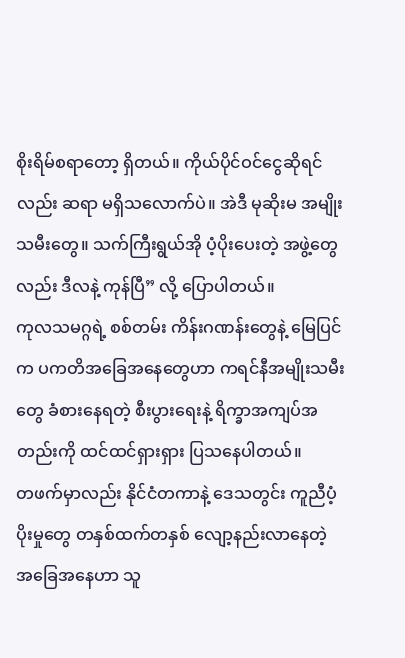စိုးရိမ်စရာတော့ ရှိတယ်။ ကိုယ်ပိုင်ဝင်ငွေဆိုရင်လည်း ဆရာ မရှိသလောက်ပဲ။ အဲဒီ မုဆိုးမ အမျိုးသမီးတွေ။ သက်ကြီးရွယ်အို ပံ့ပိုးပေးတဲ့ အဖွဲ့တွေလည်း ဒီလနဲ့ ကုန်ပြီ” လို့ ပြောပါတယ်။
ကုလသမဂ္ဂရဲ့ စစ်တမ်း ကိန်းဂဏန်းတွေနဲ့ မြေပြင်က ပကတိအခြေအနေတွေဟာ ကရင်နီအမျိုးသမီးတွေ ခံစားနေရတဲ့ စီးပွားရေးနဲ့ ရိက္ခာအကျပ်အတည်းကို ထင်ထင်ရှားရှား ပြသနေပါတယ်။
တဖက်မှာလည်း နိုင်ငံတကာနဲ့ ဒေသတွင်း ကူညီပံ့ပိုးမှုတွေ တနှစ်ထက်တနှစ် လျော့နည်းလာနေတဲ့ အခြေအနေဟာ သူ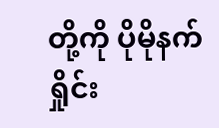တို့ကို ပိုမိုနက်ရှိုင်း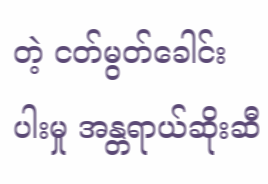တဲ့ ငတ်မွတ်ခေါင်းပါးမှု အန္တရာယ်ဆိုးဆီ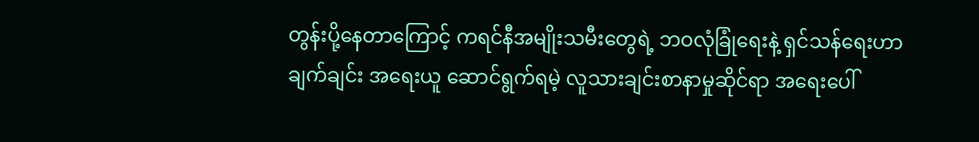တွန်းပို့နေတာကြောင့် ကရင်နီအမျိုးသမီးတွေရဲ့ ဘဝလုံခြုံရေးနဲ့ ရှင်သန်ရေးဟာ ချက်ချင်း အရေးယူ ဆောင်ရွက်ရမဲ့ လူသားချင်းစာနာမှုဆိုင်ရာ အရေးပေါ်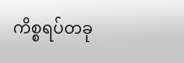ကိစ္စရပ်တခု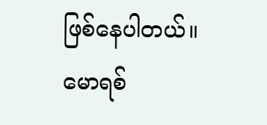ဖြစ်နေပါတယ်။
မောရစ်